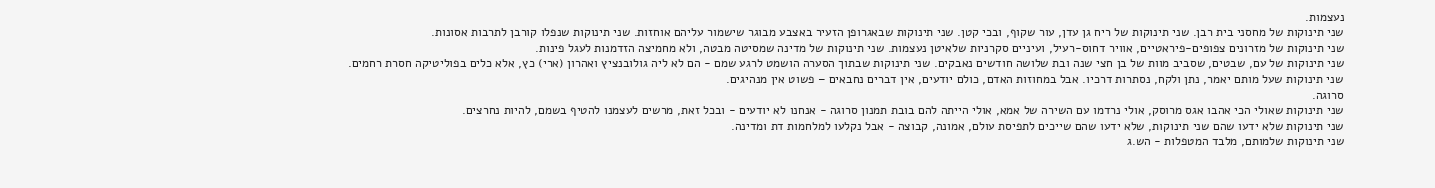נעצמות.
שני תינוקות של מחסני בית רבן. שני תינוקות של ריח גן עדן, עור שקוף, ובכי קטן. שני תינוקות שבאגרופן הזעיר באצבע מבוגר שישמור עליהם אוחזות. שני תינוקות שנפלו קורבן לתרבות אסונות.
שני תינוקות של מזרונים צפופים-פיראטיים, אוויר דחוס-רעיל, ועיניים סקרניות שלאיטן נעצמות. שני תינוקות של מדינה שמסיטה מבטה, ולא מחמיצה הזדמנות לעגל פינות.
שני תינוקות של עם, שבטים, שסביב מוות של בן חצי שנה ובת שלושה חודשים נאבקים. שני תינוקות שבתוך הסערה הושמט לרגע שמם - הם לא ליה גולובנציץ ואהרון (ארי) כץ, אלא כלים בפוליטיקה חסרת רחמים.
שני תינוקות שעל מותם יאמר, נתן ולקח, נסתרות דרכיו. אבל במחוזות האדם, כולם יודעים, אין דברים נחבאים – פשוט אין מנהיגים.
סרוגה.
שני תינוקות שאולי הכי אהבו אגס מרוסק, אולי נרדמו עם השירה של אמא, אולי הייתה להם בובת תמנון סרוגה - אנחנו לא יודעים - ובכל זאת, מרשים לעצמנו להטיף בשמם, להיות נחרצים.
שני תינוקות שלא ידעו שהם שני תינוקות, שלא ידעו שהם שייכים לתפיסת עולם, אמונה, קבוצה - אבל נקלעו למלחמות דת ומדינה.
שני תינוקות שלמותם, מלבד המטפלות - הש.ג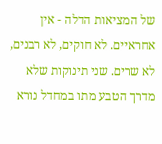של המציאות הדלה - אין אחראיים. לא חוקים, לא רבנים, לא שרים. שני תינוקות שלא מדרך הטבע מתו במחדל נורא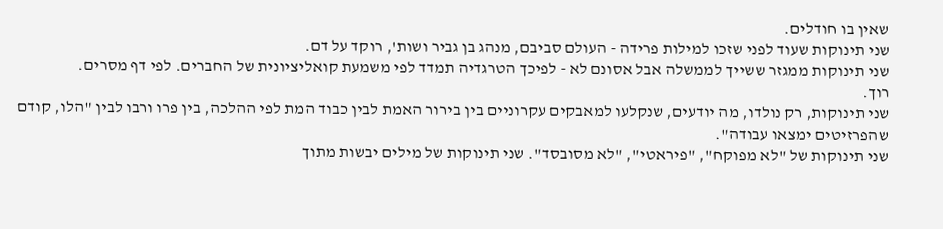שאין בו חודלים.
שני תינוקות שעוד לפני שזכו למילות פרידה - העולם סביבם, מנהג בן גביר ושות', רוקד על דם.
שני תינוקות ממגזר ששייך לממשלה אבל אסונם לא - לפיכך הטרגדיה תמדד לפי משמעת קואליציונית של החברים. לפי דף מסרים.
רוך.
שני תינוקות, רק נולדו, מה יודעים, שנקלעו למאבקים עקרוניים בין בירור האמת לבין כבוד המת לפי ההלכה, בין פרו ורבו לבין "הלו, קודם שהפרזיטים ימצאו עבודה".
שני תינוקות של "לא מפוקח", "פיראטי", "לא מסובסד". שני תינוקות של מילים יבשות מתוך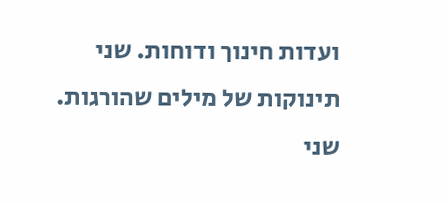ועדות חינוך ודוחות. שני תינוקות של מילים שהורגות.
שני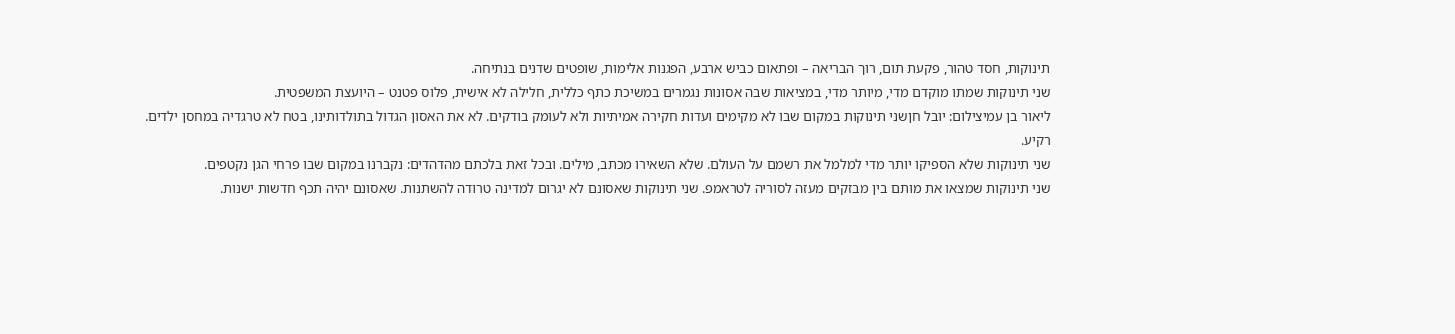תינוקות, חסד טהור, פקעת תום, רוך הבריאה – ופתאום כביש ארבע, הפגנות אלימות, שופטים שדנים בנתיחה.
שני תינוקות שמתו מוקדם מדי, מיותר מדי, במציאות שבה אסונות נגמרים במשיכת כתף כללית, חלילה לא אישית, פלוס פטנט – היועצת המשפטית.
ליאור בן עמיצילום: יובל חןשני תינוקות במקום שבו לא מקימים ועדות חקירה אמיתיות ולא לעומק בודקים. לא את האסון הגדול בתולדותינו, בטח לא טרגדיה במחסן ילדים.
רקיע.
שני תינוקות שלא הספיקו יותר מדי למלמל את רשמם על העולם. שלא השאירו מכתב, מילים. ובכל זאת בלכתם מהדהדים: נקברנו במקום שבו פרחי הגן נקטפים.
שני תינוקות שמצאו את מותם בין מבזקים מעזה לסוריה לטראמפ. שני תינוקות שאסונם לא יגרום למדינה טרודה להשתנות. שאסונם יהיה תכף חדשות ישנות.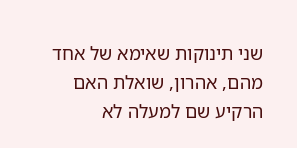שני תינוקות שאימא של אחד מהם, אהרון, שואלת האם הרקיע שם למעלה לא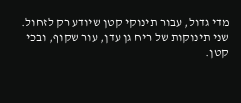מדי גדול, עבור תינוקי קטן שיודע רק לזחול.
שני תינוקות של ריח גן עדן, עור שקוף, ובכי קטן.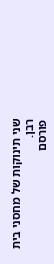שני תינוקות של מחסני בית רבן.
פורסם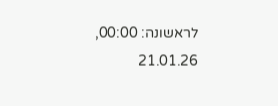לראשונה: 00:00, 21.01.26